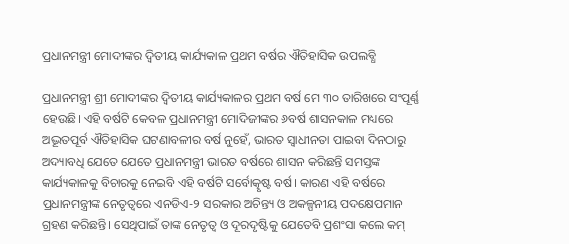ପ୍ରଧାନମନ୍ତ୍ରୀ ମୋଦୀଙ୍କର ଦ୍ୱିତୀୟ କାର୍ଯ୍ୟକାଳ ପ୍ରଥମ ବର୍ଷର ଐତିହାସିକ ଉପଲବ୍ଧି

ପ୍ରଧାନମନ୍ତ୍ରୀ ଶ୍ରୀ ମୋଦୀଙ୍କର ଦ୍ୱିତୀୟ କାର୍ଯ୍ୟକାଳର ପ୍ରଥମ ବର୍ଷ ମେ ୩୦ ତାରିଖରେ ସଂପୂର୍ଣ୍ଣ ହେଉଛି। ଏହି ବର୍ଷଟି କେବଳ ପ୍ରଧାନମନ୍ତ୍ରୀ ମୋଦିଜୀଙ୍କର ୬ବର୍ଷ ଶାସନକାଳ ମଧ୍ୟରେ ଅଦ୍ଭୂତପୂର୍ବ ଐତିହାସିକ ଘଟଣାବଳୀର ବର୍ଷ ନୁହେଁ, ଭାରତ ସ୍ୱାଧୀନତା ପାଇବା ଦିନଠାରୁ ଅଦ୍ୟାବଧି ଯେତେ ଯେତେ ପ୍ରଧାନମନ୍ତ୍ରୀ ଭାରତ ବର୍ଷରେ ଶାସନ କରିଛନ୍ତି ସମସ୍ତଙ୍କ କାର୍ଯ୍ୟକାଳକୁ ବିଚାରକୁ ନେଇବି ଏହି ବର୍ଷଟି ସର୍ବୋତ୍କୃଷ୍ଟ ବର୍ଷ। କାରଣ ଏହି ବର୍ଷରେ ପ୍ରଧାନମନ୍ତ୍ରୀଙ୍କ ନେତୃତ୍ୱରେ ଏନଡିଏ-୨ ସରକାର ଅଚିନ୍ତ୍ୟ ଓ ଅକଳ୍ପନୀୟ ପଦକ୍ଷେପମାନ ଗ୍ରହଣ କରିଛନ୍ତି। ସେଥିପାଇଁ ତାଙ୍କ ନେତୃତ୍ୱ ଓ ଦୂରଦୃଷ୍ଟିକୁ ଯେତେବି ପ୍ରଶଂସା କଲେ କମ୍‍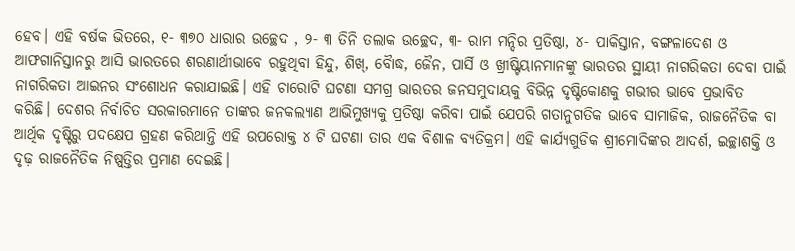ହେବ। ଏହି ବର୍ଷକ ଭିତରେ, ୧- ୩୭୦ ଧାରାର ଉଚ୍ଛେଦ , ୨- ୩ ତିନି ତଲାକ ଉଚ୍ଛେଦ, ୩- ରାମ ମନ୍ଦିର ପ୍ରତିଷ୍ଠା, ୪- ପାକିସ୍ତାନ, ବଙ୍ଗଳାଦେଶ ଓ ଆଫଗାନିସ୍ତାନରୁ ଆସି ଭାରତରେ ଶରଣାର୍ଥୀଭାବେ ରହୁଥିବା ହିନ୍ଦୁ, ଶିଖ୍‍, ବୈାଦ୍ଧ, ଜୈନ, ପାର୍ସି ଓ ଖ୍ରୀଷ୍ଟିୟାନମାନଙ୍କୁ ଭାରତର ସ୍ଥାୟୀ ନାଗରିକତା ଦେବା ପାଇଁ ନାଗରିକତା ଆଇନର ସଂଶୋଧନ କରାଯାଇଛି। ଏହି ଚାରୋଟି ଘଟଣା ସମଗ୍ର ଭାରତର ଜନସମୁଦାୟକୁ ବିଭିନ୍ନ ଦୃଷ୍ଟିକୋଣକୁ ଗଭୀର ଭାବେ ପ୍ରଭାବିତ କରିଛି। ଦେଶର ନିର୍ବାଚିତ ସରକାରମାନେ ତାଙ୍କର ଜନକଲ୍ୟାଣ ଆଭିମୁଖ୍ୟକୁ ପ୍ରତିଷ୍ଠା କରିବା ପାଇଁ ଯେପରି ଗତାନୁଗତିକ ଭାବେ ସାମାଜିକ, ରାଜନୈତିକ ବା ଆର୍ଥିକ ଦୃଷ୍ଟିରୁ ପଦକ୍ଷେପ ଗ୍ରହଣ କରିଥାନ୍ତି ଏହି ଉପରୋକ୍ତ ୪ ଟି ଘଟଣା ତାର ଏକ ବିଶାଳ ବ୍ୟତିକ୍ରମ। ଏହି କାର୍ଯ୍ୟଗୁଡିକ ଶ୍ରୀମୋଦିଙ୍କର ଆଦର୍ଶ, ଇଚ୍ଛାଶକ୍ତି ଓ ଦୃଢ଼ ରାଜନୈତିକ ନିଷ୍ପ୍‍ତ୍ତିର ପ୍ରମାଣ ଦେଇଛି।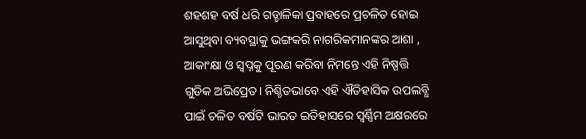ଶହଶହ ବର୍ଷ ଧରି ଗଡ୍ଡାଳିକା ପ୍ରବାହରେ ପ୍ରଚଳିତ ହୋଇ ଆସୁଥିବା ବ୍ୟବସ୍ଥାକୁ ଭଙ୍ଗକରି ନାଗରିକମାନଙ୍କର ଆଶା , ଆକାଂକ୍ଷା ଓ ସ୍ୱପ୍ନକୁ ପୂରଣ କରିବା ନିମନ୍ତେ ଏହି ନିଷ୍ପତ୍ତି ଗୁଡିକ ଅଭିପ୍ରେତ। ନିଶ୍ଚିତଭାବେ ଏହି ଐତିହାସିକ ଉପଲବ୍ଧି ପାଇଁ ଚଳିତ ବର୍ଷଟି ଭାରତ ଇତିହାସରେ ସ୍ୱର୍ଣ୍ଣିମ ଅକ୍ଷରରେ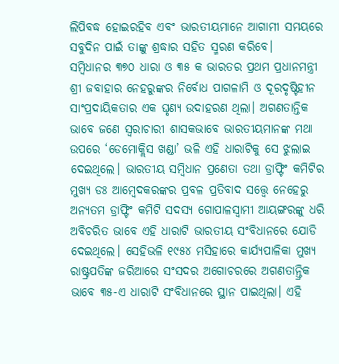ଲିପିବଦ୍ଧ ହୋଇରହିବ ଏବଂ ଭାରତୀୟମାନେ ଆଗାମୀ ସମୟରେ ସବୁଦିନ ପାଇଁ ତାଙ୍କୁ ଶ୍ରଦ୍ଧାର ସହିତ ସ୍ମରଣ କରିବେ।
ସମ୍ବିଧାନର ୩୭୦ ଧାରା ଓ ୩୫ କ ଭାରତର ପ୍ରଥମ ପ୍ରଧାନମନ୍ତ୍ରୀ ଶ୍ରୀ ଜବାହାର ନେହରୁଙ୍କର ନିର୍ବୋଧ ପାଗଳାମି ଓ ଦୂରଦୃଷ୍ଟିହୀନ ସାଂପ୍ରଦାୟିକତାର ଏକ ଘୃଣ୍ୟ ଉଦାହରଣ ଥିଲା। ଅଗଣତାନ୍ତିକ ଭାବେ ଜଣେ ସ୍ୱରାଚାରୀ ଶାସକଭାବେ ଭାରତୀୟମାନଙ୍କ ମଥା ଉପରେ ‘ଡେମୋକ୍ଲିସ ଖଣ୍ଡା’ ଭଳି ଏହି ଧାରାଟିକୁ ସେ ଝୁଲାଇ ଦେଇଥିଲେ। ଭାରତୀୟ ସମ୍ବିଧାନ ପ୍ରଣେତା ତଥା ଡ୍ରାଫ୍ଟିଂ କମିଟିର ମୁଖ୍ୟ ଡଃ ଆମ୍ବେଦକରଙ୍କର ପ୍ରବଳ ପ୍ରତିବାଦ ସତ୍ତ୍ବେ ନେହେରୁ ଅନ୍ୟତମ ଡ୍ରାଫ୍ଟିଂ କମିଟି ସଦସ୍ୟ ଗୋପାଳସ୍ୱାମୀ ଆୟଙ୍ଗରଙ୍କୁ ଧରି ଅବିଚରିତ ଭାବେ ଏହି ଧାରାଟି ଭାରତୀୟ ସଂବିଧାନରେ ଯୋଡି ଦେଇଥିଲେ। ସେହିଭଳି ୧୯୫୪ ମସିହାରେ କାର୍ଯ୍ୟପାଳିକା ମୁଖ୍ୟ ରାଷ୍ଟ୍ରପତିଙ୍କ ଜରିଆରେ ସଂସଦର ଅଗୋଚରରେ ଅଗଣତାନ୍ତ୍ରିକ ଭାବେ ୩୫-ଏ ଧାରାଟି ସଂବିଧାନରେ ସ୍ଥାନ ପାଇଥିଲା। ଏହି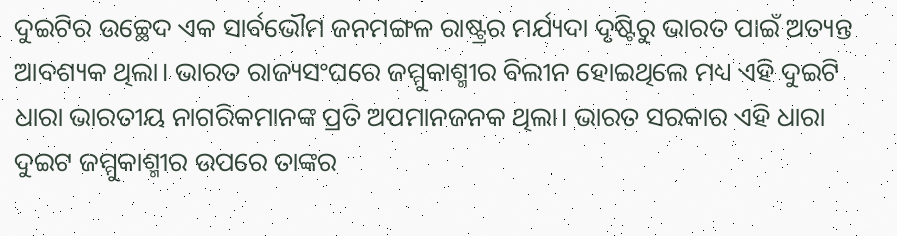ଦୁଇଟିର ଉଚ୍ଛେଦ ଏକ ସାର୍ବଭୌମ ଜନମଙ୍ଗଳ ରାଷ୍ଟ୍ରର ମର୍ଯ୍ୟଦା ଦୃଷ୍ଟିରୁ ଭାରତ ପାଇଁ ଅତ୍ୟନ୍ତ ଆବଶ୍ୟକ ଥିଲା। ଭାରତ ରାଜ୍ୟସଂଘରେ ଜମ୍ମୁକାଶ୍ମୀର ବିଲୀନ ହୋଇଥିଲେ ମଧ୍ୟ ଏହି ଦୁଇଟି ଧାରା ଭାରତୀୟ ନାଗରିକମାନଙ୍କ ପ୍ରତି ଅପମାନଜନକ ଥିଲା। ଭାରତ ସରକାର ଏହି ଧାରା ଦୁଇଟ ଜମ୍ମୁକାଶ୍ମୀର ଉପରେ ତାଙ୍କର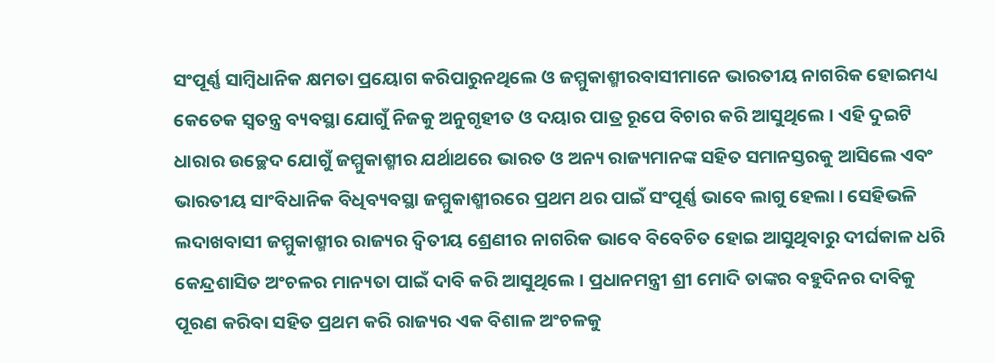ସଂପୂର୍ଣ୍ଣ ସାମ୍ବିଧାନିକ କ୍ଷମତା ପ୍ରୟୋଗ କରିପାରୁନଥିଲେ ଓ ଜମ୍ମୁକାଶ୍ମୀରବାସୀମାନେ ଭାରତୀୟ ନାଗରିକ ହୋଇମଧ୍ୟ କେତେକ ସ୍ୱତନ୍ତ୍ର ବ୍ୟବସ୍ଥା ଯୋଗୁଁ ନିଜକୁ ଅନୁଗୃହୀତ ଓ ଦୟାର ପାତ୍ର ରୂପେ ବିଚାର କରି ଆସୁଥିଲେ। ଏହି ଦୁଇଟି ଧାରାର ଉଚ୍ଛେଦ ଯୋଗୁଁ ଜମ୍ମୁକାଶ୍ମୀର ଯର୍ଥାଥରେ ଭାରତ ଓ ଅନ୍ୟ ରାଜ୍ୟମାନଙ୍କ ସହିତ ସମାନସ୍ତରକୁ ଆସିଲେ ଏବଂ ଭାରତୀୟ ସାଂବିଧାନିକ ବିଧିବ୍ୟବସ୍ଥା ଜମ୍ମୁକାଶ୍ମୀରରେ ପ୍ରଥମ ଥର ପାଇଁ ସଂପୂର୍ଣ୍ଣ ଭାବେ ଲାଗୁ ହେଲା। ସେହିଭଳି ଲଦାଖବାସୀ ଜମ୍ମୁକାଶ୍ମୀର ରାଜ୍ୟର ଦ୍ୱିତୀୟ ଶ୍ରେଣୀର ନାଗରିକ ଭାବେ ବିବେଚିତ ହୋଇ ଆସୁଥିବାରୁ ଦୀର୍ଘକାଳ ଧରି କେନ୍ଦ୍ରଶାସିତ ଅଂଚଳର ମାନ୍ୟତା ପାଇଁ ଦାବି କରି ଆସୁଥିଲେ। ପ୍ରଧାନମନ୍ତ୍ରୀ ଶ୍ରୀ ମୋଦି ତାଙ୍କର ବହୁଦିନର ଦାବିକୁ ପୂରଣ କରିବା ସହିତ ପ୍ରଥମ କରି ରାଜ୍ୟର ଏକ ବିଶାଳ ଅଂଚଳକୁ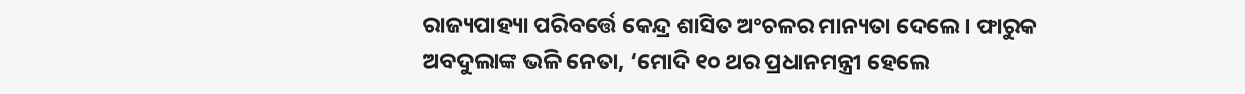ରାଜ୍ୟପାହ୍ୟା ପରିବର୍ତ୍ତେ କେନ୍ଦ୍ର ଶାସିତ ଅଂଚଳର ମାନ୍ୟତା ଦେଲେ। ଫାରୁକ ଅବଦୁଲାଙ୍କ ଭଳି ନେତା, ‘ମୋଦି ୧୦ ଥର ପ୍ରଧାନମନ୍ତ୍ରୀ ହେଲେ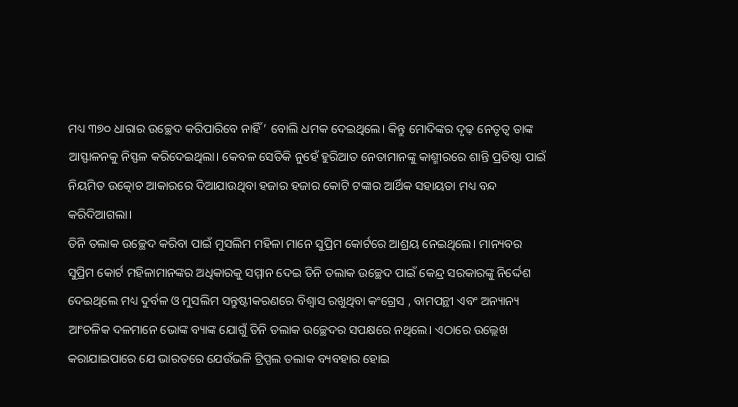ମଧ୍ୟ ୩୭୦ ଧାରାର ଉଚ୍ଛେଦ କରିପାରିବେ ନାହିଁ’ ବୋଲି ଧମକ ଦେଇଥିଲେ। କିନ୍ତୁ ମୋଦିଙ୍କର ଦୃଢ଼ ନେତୃତ୍ୱ ତାଙ୍କ ଆସ୍ଫାଳନକୁ ନିସ୍ଫଳ କରିଦେଇଥିଲା। କେବଳ ସେତିକି ନୁହେଁ ହୁରିଆତ ନେତାମାନଙ୍କୁ କାଶ୍ମୀରରେ ଶାନ୍ତି ପ୍ରତିଷ୍ଠା ପାଇଁ ନିୟମିତ ଉତ୍କୋଚ ଆକାରରେ ଦିଆଯାଉଥିବା ହଜାର ହଜାର କୋଟି ଟଙ୍କାର ଆର୍ଥିକ ସହାୟତା ମଧ୍ୟ ବନ୍ଦ କରିଦିଆଗଲା।
ତିନି ତଲାକ ଉଚ୍ଛେଦ କରିବା ପାଇଁ ମୁସଲିମ ମହିଳା ମାନେ ସୁପ୍ରିମ କୋର୍ଟରେ ଆଶ୍ରୟ ନେଇଥିଲେ। ମାନ୍ୟବର ସୁପ୍ରିମ କୋର୍ଟ ମହିଳାମାନଙ୍କର ଅଧିକାରକୁ ସମ୍ମାନ ଦେଇ ତିନି ତଲାକ ଉଚ୍ଛେଦ ପାଇଁ କେନ୍ଦ୍ର ସରକାରଙ୍କୁ ନିର୍ଦ୍ଦେଶ ଦେଇଥିଲେ ମଧ୍ୟ ଦୁର୍ବଳ ଓ ମୁସଲିମ ସନ୍ତୁଷ୍ଟୀକରଣରେ ବିଶ୍ୱାସ ରଖୁଥିବା କଂଗ୍ରେସ , ବାମପନ୍ଥୀ ଏବଂ ଅନ୍ୟାନ୍ୟ ଆଂଚଳିକ ଦଳମାନେ ଭୋଙ୍କ ବ୍ୟାଙ୍କ ଯୋଗୁଁ ତିନି ତଲାକ ଉଚ୍ଛେଦର ସପକ୍ଷରେ ନଥିଲେ। ଏଠାରେ ଉଲ୍ଲେଖ କରାଯାଇପାରେ ଯେ ଭାରତରେ ଯେଉଁଭଳି ଟ୍ରିପ୍ପଲ ତଲାକ ବ୍ୟବହାର ହୋଇ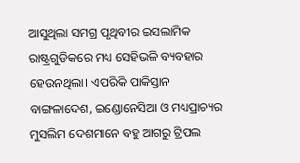ଆସୁଥିଲା ସମଗ୍ର ପୃଥିବୀର ଇସଲାମିକ ରାଷ୍ଟ୍ରଗୁଡିକରେ ମଧ୍ୟ ସେହିଭଳି ବ୍ୟବହାର ହେଉନଥିଲା। ଏପରିକି ପାକିସ୍ତାନ ବାଙ୍ଗଳାଦେଶ, ଇଣ୍ଡୋନେସିଆ ଓ ମଧ୍ୟପ୍ରାଚ୍ୟର ମୁସଲିମ ଦେଶମାନେ ବହୁ ଆଗରୁ ଟ୍ରିପଲ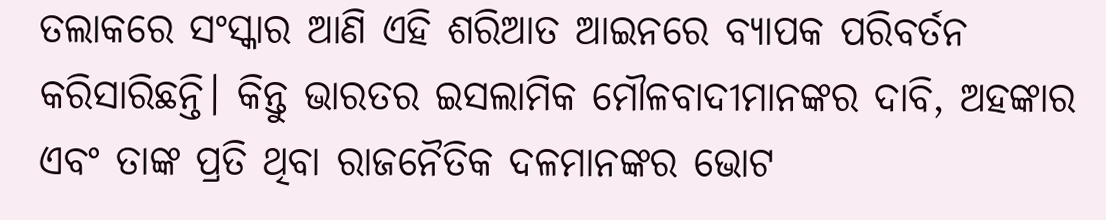ତଲାକରେ ସଂସ୍କାର ଆଣି ଏହି ଶରିଆତ ଆଇନରେ ବ୍ୟାପକ ପରିବର୍ତନ କରିସାରିଛନ୍ତି। କିନ୍ତୁ ଭାରତର ଇସଲାମିକ ମୌଳବାଦୀମାନଙ୍କର ଦାବି, ଅହଙ୍କାର ଏବଂ ତାଙ୍କ ପ୍ରତି ଥିବା ରାଜନୈତିକ ଦଳମାନଙ୍କର ଭୋଟ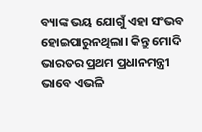ବ୍ୟାଙ୍କ ଭୟ ଯୋଗୁଁ ଏହା ସଂଭବ ହୋଇପାରୁନଥିଲା। କିନ୍ତୁ ମୋଦି ଭାରତର ପ୍ରଥମ ପ୍ରଧାନମନ୍ତ୍ରୀ ଭାବେ ଏଭଳି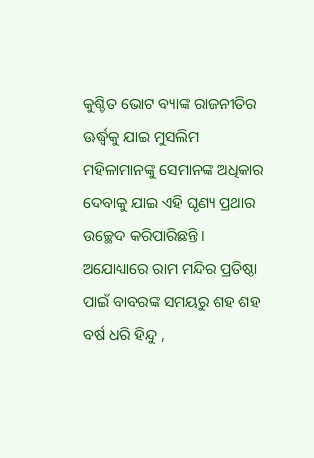କୁଶ୍ଚିତ ଭୋଟ ବ୍ୟାଙ୍କ ରାଜନୀତିର ଊର୍ଦ୍ଧ୍ବକୁ ଯାଇ ମୁସଲିମ ମହିଳାମାନଙ୍କୁ ସେମାନଙ୍କ ଅଧିକାର ଦେବାକୁ ଯାଇ ଏହି ଘୃଣ୍ୟ ପ୍ରଥାର ଉଚ୍ଛେଦ କରିପାରିଛନ୍ତି।
ଅଯୋଧ୍ୟାରେ ରାମ ମନ୍ଦିର ପ୍ରତିଷ୍ଠା ପାଇଁ ବାବରଙ୍କ ସମୟରୁ ଶହ ଶହ ବର୍ଷ ଧରି ହିନ୍ଦୁ ,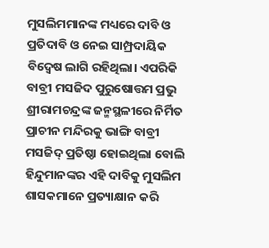ମୁସଲିମମାନଙ୍କ ମଧ୍ୟରେ ଦାବି ଓ ପ୍ରତିଦାବି ଓ ନେଇ ସାମ୍ପ୍ରଦାୟିକ ବିଦ୍ୱେଷ ଲାଗି ରହିଥିଲା। ଏପରିକି ବାବ୍ରୀ ମସଜିଦ ପୁରୁଷୋତ୍ତମ ପ୍ରଭୁ ଶ୍ରୀରାମଚନ୍ଦ୍ରଙ୍କ ଜନ୍ମସ୍ଥଳୀରେ ନିର୍ମିତ ପ୍ରାଚୀନ ମନ୍ଦିରକୁ ଭାଙ୍ଗି ବାବ୍ରୀ ମସଜିଦ୍‍ ପ୍ରତିଷ୍ଠା ହୋଇଥିଲା ବୋଲି ହିନ୍ଦୁମାନଙ୍କର ଏହି ଦାବିକୁ ମୁସଲିମ ଶାସକମାନେ ପ୍ରତ୍ୟାକ୍ଷାନ କରି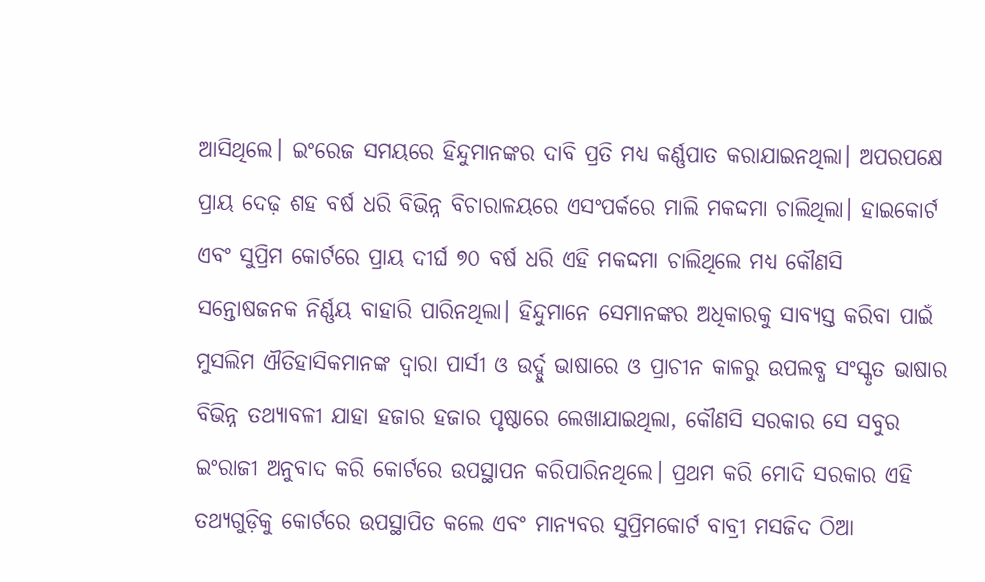ଆସିଥିଲେ। ଇଂରେଜ ସମୟରେ ହିନ୍ଦୁମାନଙ୍କର ଦାବି ପ୍ରତି ମଧ୍ୟ କର୍ଣ୍ଣପାତ କରାଯାଇନଥିଲା। ଅପରପକ୍ଷେ ପ୍ରାୟ ଦେଢ଼ ଶହ ବର୍ଷ ଧରି ବିଭିନ୍ନ ବିଚାରାଳୟରେ ଏସଂପର୍କରେ ମାଲି ମକଦ୍ଦମା ଚାଲିଥିଲା। ହାଇକୋର୍ଟ ଏବଂ ସୁପ୍ରିମ କୋର୍ଟରେ ପ୍ରାୟ ଦୀର୍ଘ ୭୦ ବର୍ଷ ଧରି ଏହି ମକଦ୍ଦମା ଚାଲିଥିଲେ ମଧ୍ୟ କୌଣସି ସନ୍ତୋଷଜନକ ନିର୍ଣ୍ଣୟ ବାହାରି ପାରିନଥିଲା। ହିନ୍ଦୁମାନେ ସେମାନଙ୍କର ଅଧିକାରକୁ ସାବ୍ୟସ୍ତ କରିବା ପାଇଁ ମୁସଲିମ ଐତିହାସିକମାନଙ୍କ ଦ୍ୱାରା ପାର୍ସୀ ଓ ଉର୍ଦ୍ଦୁ ଭାଷାରେ ଓ ପ୍ରାଚୀନ କାଳରୁ ଉପଲବ୍ଧ ସଂସ୍କୃତ ଭାଷାର ବିଭିନ୍ନ ତଥ୍ୟାବଳୀ ଯାହା ହଜାର ହଜାର ପୃଷ୍ଠାରେ ଲେଖାଯାଇଥିଲା, କୌଣସି ସରକାର ସେ ସବୁର ଇଂରାଜୀ ଅନୁବାଦ କରି କୋର୍ଟରେ ଉପସ୍ଥାପନ କରିପାରିନଥିଲେ। ପ୍ରଥମ କରି ମୋଦି ସରକାର ଏହି ତଥ୍ୟଗୁଡ଼ିକୁ କୋର୍ଟରେ ଉପସ୍ଥାପିତ କଲେ ଏବଂ ମାନ୍ୟବର ସୁପ୍ରିମକୋର୍ଟ ବାବ୍ରୀ ମସଜିଦ ଠିଆ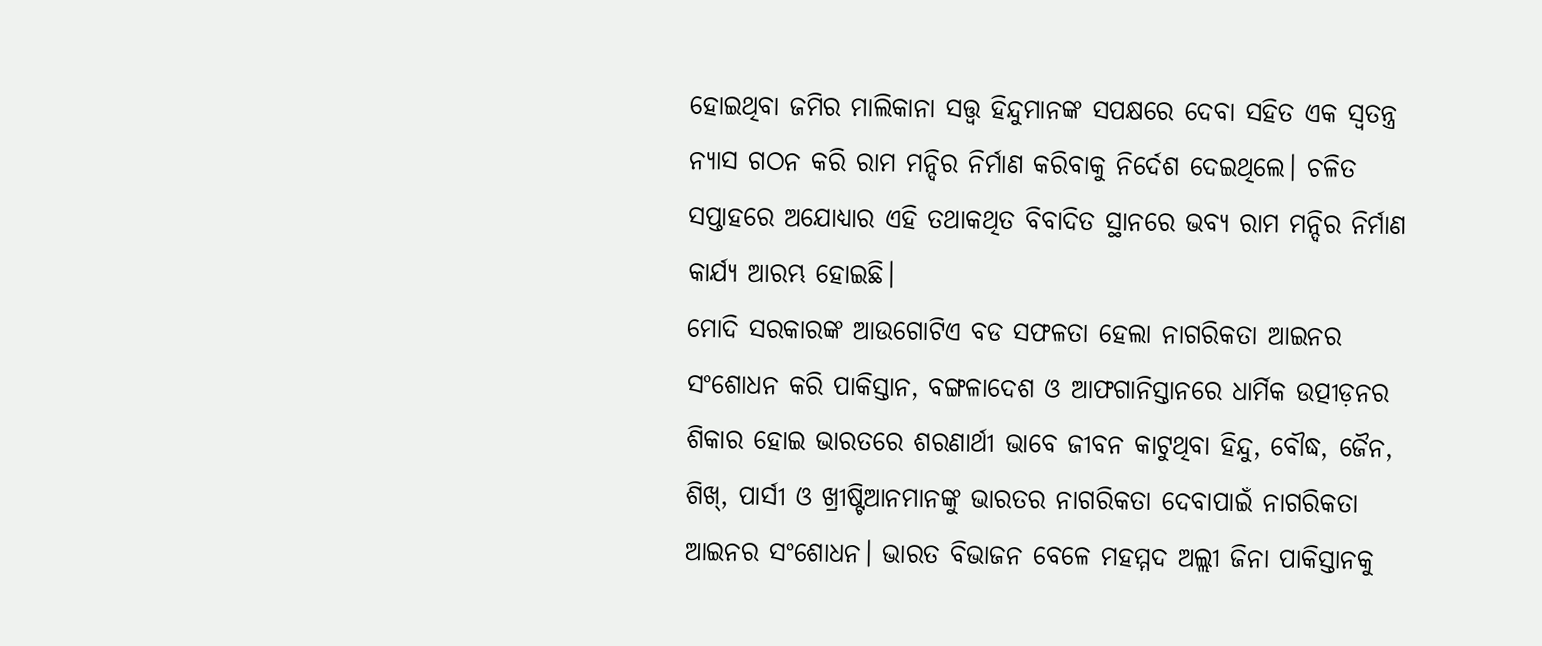ହୋଇଥିବା ଜମିର ମାଲିକାନା ସତ୍ତ୍ୱ ହିନ୍ଦୁମାନଙ୍କ ସପକ୍ଷରେ ଦେବା ସହିତ ଏକ ସ୍ୱତନ୍ତ୍ର ନ୍ୟାସ ଗଠନ କରି ରାମ ମନ୍ଦିର ନିର୍ମାଣ କରିବାକୁ ନିର୍ଦେଶ ଦେଇଥିଲେ। ଚଳିତ ସପ୍ତାହରେ ଅଯୋଧ୍ୟାର ଏହି ତଥାକଥିତ ବିବାଦିତ ସ୍ଥାନରେ ଭବ୍ୟ ରାମ ମନ୍ଦିର ନିର୍ମାଣ କାର୍ଯ୍ୟ ଆରମ୍ଭ ହୋଇଛି।
ମୋଦି ସରକାରଙ୍କ ଆଉଗୋଟିଏ ବଡ ସଫଳତା ହେଲା ନାଗରିକତା ଆଇନର ସଂଶୋଧନ କରି ପାକିସ୍ତାନ, ବଙ୍ଗଳାଦେଶ ଓ ଆଫଗାନିସ୍ତାନରେ ଧାର୍ମିକ ଉତ୍ପୀଡ଼ନର ଶିକାର ହୋଇ ଭାରତରେ ଶରଣାର୍ଥୀ ଭାବେ ଜୀବନ କାଟୁଥିବା ହିନ୍ଦୁ, ବୌଦ୍ଧ, ଜୈନ, ଶିଖ୍‍, ପାର୍ସୀ ଓ ଖ୍ରୀଷ୍ଟିଆନମାନଙ୍କୁ ଭାରତର ନାଗରିକତା ଦେବାପାଇଁ ନାଗରିକତା ଆଇନର ସଂଶୋଧନ। ଭାରତ ବିଭାଜନ ବେଳେ ମହମ୍ମଦ ଅଲ୍ଲୀ ଜିନା ପାକିସ୍ତାନକୁ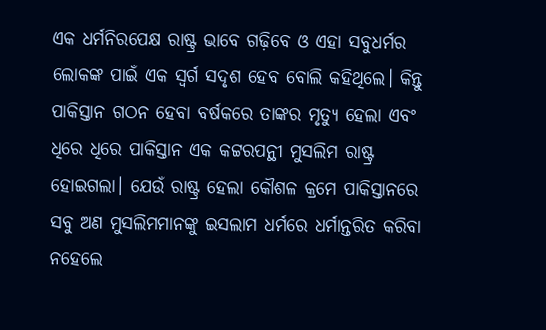ଏକ ଧର୍ମନିରପେକ୍ଷ ରାଷ୍ଟ୍ର ଭାବେ ଗଢ଼ିବେ ଓ ଏହା ସବୁଧର୍ମର ଲୋକଙ୍କ ପାଇଁ ଏକ ସ୍ୱର୍ଗ ସଦୃଶ ହେବ ବୋଲି କହିଥିଲେ। କିନ୍ତୁ ପାକିସ୍ତାନ ଗଠନ ହେବା ବର୍ଷକରେ ତାଙ୍କର ମୃତ୍ୟୁ ହେଲା ଏବଂ ଧିରେ ଧିରେ ପାକିସ୍ତାନ ଏକ କଟ୍ଟରପନ୍ଥୀ ମୁସଲିମ ରାଷ୍ଟ୍ର ହୋଇଗଲା। ଯେଉଁ ରାଷ୍ଟ୍ର ହେଲା କୌଶଳ କ୍ରମେ ପାକିସ୍ତାନରେ ସବୁ ଅଣ ମୁସଲିମମାନଙ୍କୁ ଇସଲାମ ଧର୍ମରେ ଧର୍ମାନ୍ତରିତ କରିବା ନହେଲେ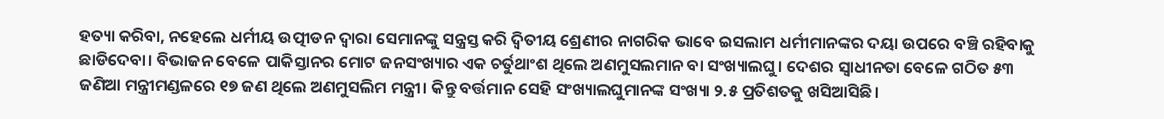ହତ୍ୟା କରିବା, ନହେଲେ ଧର୍ମୀୟ ଉତ୍ପୀଡନ ଦ୍ୱାରା ସେମାନଙ୍କୁ ସନ୍ତ୍ରସ୍ତ କରି ଦ୍ୱିତୀୟ ଶ୍ରେଣୀର ନାଗରିକ ଭାବେ ଇସଲାମ ଧର୍ମୀମାନଙ୍କର ଦୟା ଉପରେ ବଞ୍ଚି ରହିବାକୁ ଛାଡିଦେବା। ବିଭାଜନ ବେଳେ ପାକିସ୍ତାନର ମୋଟ ଜନସଂଖ୍ୟାର ଏକ ଚର୍ତୁଥାଂଶ ଥିଲେ ଅଣମୁସଲମାନ ବା ସଂଖ୍ୟାଲଘୁ। ଦେଶର ସ୍ୱାଧୀନତା ବେଳେ ଗଠିତ ୫୩ ଜଣିଆ ମନ୍ତ୍ରୀମଣ୍ଡଳରେ ୧୭ ଜଣ ଥିଲେ ଅଣମୁସଲିମ ମନ୍ତ୍ରୀ। କିନ୍ତୁ ବର୍ତ୍ତମାନ ସେହି ସଂଖ୍ୟାଲଘୁମାନଙ୍କ ସଂଖ୍ୟା ୨.୫ ପ୍ରତିଶତକୁ ଖସିଆସିଛି।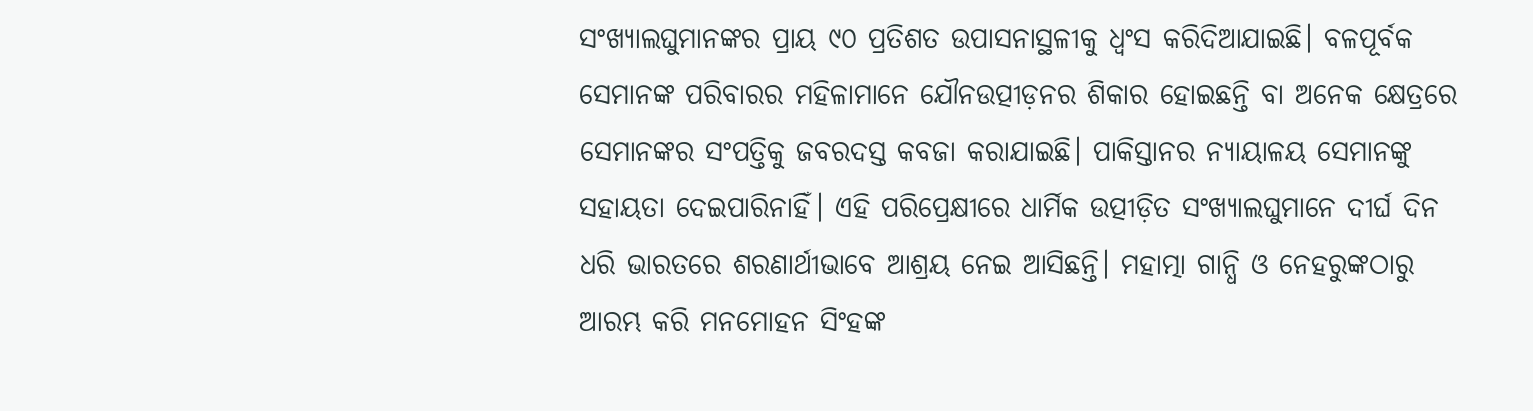ସଂଖ୍ୟାଲଘୁମାନଙ୍କର ପ୍ରାୟ ୯୦ ପ୍ରତିଶତ ଉପାସନାସ୍ଥଳୀକୁ ଧ୍ୱଂସ କରିଦିଆଯାଇଛି। ବଳପୂର୍ବକ ସେମାନଙ୍କ ପରିବାରର ମହିଳାମାନେ ଯୌନଉତ୍ପୀଡ଼ନର ଶିକାର ହୋଇଛନ୍ତି ବା ଅନେକ କ୍ଷେତ୍ରରେ ସେମାନଙ୍କର ସଂପତ୍ତିକୁ ଜବରଦସ୍ତ କବଜା କରାଯାଇଛି। ପାକିସ୍ତାନର ନ୍ୟାୟାଳୟ ସେମାନଙ୍କୁ ସହାୟତା ଦେଇପାରିନାହିଁ। ଏହି ପରିପ୍ରେକ୍ଷୀରେ ଧାର୍ମିକ ଉତ୍ପୀଡ଼ିତ ସଂଖ୍ୟାଲଘୁମାନେ ଦୀର୍ଘ ଦିନ ଧରି ଭାରତରେ ଶରଣାର୍ଥୀଭାବେ ଆଶ୍ରୟ ନେଇ ଆସିଛନ୍ତି। ମହାତ୍ମା ଗାନ୍ଧି ଓ ନେହରୁଙ୍କଠାରୁ ଆରମ୍ଭ କରି ମନମୋହନ ସିଂହଙ୍କ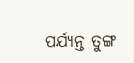ପର୍ଯ୍ୟନ୍ତ ତୁଙ୍ଗ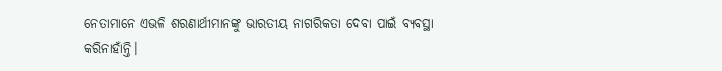ନେତାମାନେ ଏଭଳି ଶରଣାର୍ଥୀମାନଙ୍କୁ ଭାରତୀୟ ନାଗରିକତା ଦେବା ପାଇଁ ବ୍ୟବସ୍ଥା କରିନାହାଁନ୍ତି।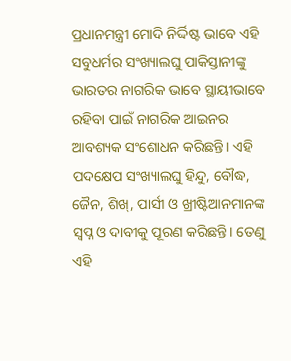ପ୍ରଧାନମନ୍ତ୍ରୀ ମୋଦି ନିର୍ଦ୍ଦିଷ୍ଟ ଭାବେ ଏହି ସବୁଧର୍ମର ସଂଖ୍ୟାଲଘୁ ପାକିସ୍ତାନୀଙ୍କୁ ଭାରତର ନାଗରିକ ଭାବେ ସ୍ଥାୟୀଭାବେ ରହିବା ପାଇଁ ନାଗରିକ ଆଇନର ଆବଶ୍ୟକ ସଂଶୋଧନ କରିଛନ୍ତି। ଏହି ପଦକ୍ଷେପ ସଂଖ୍ୟାଲଘୁ ହିନ୍ଦୁ, ବୌଦ୍ଧ, ଜୈନ, ଶିଖ୍‍, ପାର୍ସୀ ଓ ଖ୍ରୀଷ୍ଟିଆନମାନଙ୍କ ସ୍ୱପ୍ନ ଓ ଦାବୀକୁ ପୂରଣ କରିଛନ୍ତି। ତେଣୁ ଏହି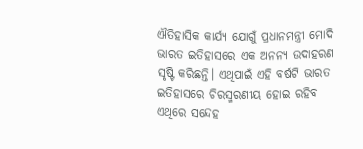ଐତିହାସିକ କାର୍ଯ୍ୟ ଯୋଗୁଁ ପ୍ରଧାନମନ୍ତ୍ରୀ ମୋଦି ଭାରତ ଇତିହାସରେ ଏକ ଅନନ୍ୟ ଉଦାହରଣ ସୃଷ୍ଟି କରିଛନ୍ତି। ଏଥିପାଇଁ ଏହି ବର୍ଷଟି ଭାରତ ଇତିହାସରେ ଚିରସ୍ମରଣୀୟ ହୋଇ ରହିବ ଏଥିରେ ସନ୍ଦେହ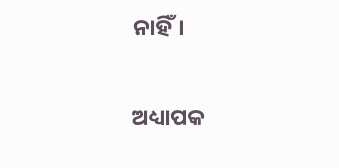ନାହିଁ।

ଅଧ୍ୟାପକ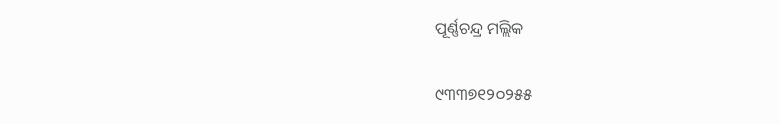ପୂର୍ଣ୍ଣଚନ୍ଦ୍ର ମଲ୍ଲିକ

୯୩୩୭୧୨୦୨୫୫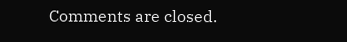Comments are closed.